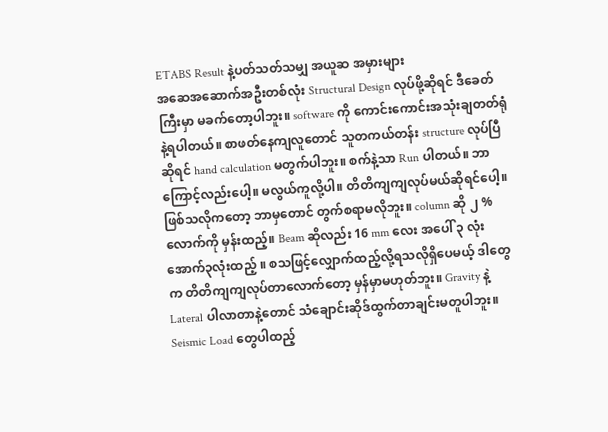ETABS Result နဲ့ပတ်သတ်သမျှ အယူဆ အမှားများ
အဆေအဆောက်အဦးတစ်လုံး Structural Design လုပ်ဖို့ဆိုရင် ဒီခေတ်ကြီးမှာ မခက်တော့ပါဘူး။ software ကို ကောင်းကောင်းအသုံးချတတ်ရုံနဲ့ရပါတယ်။ စာဖတ်နေကျလူတောင် သူတကယ်တန်း structure လုပ်ပြီဆိုရင် hand calculation မတွက်ပါဘူး။ စက်နဲ့သာ Run ပါတယ်။ ဘာကြောင့်လည်းပေါ့။ မလွယ်ကူလို့ပါ။ တိတိကျကျလုပ်မယ်ဆိုရင်ပေါ့။ ဖြစ်သလိုကတော့ ဘာမှတောင် တွက်စရာမလိုဘူး။ column ဆို ၂ % လောက်ကို မှန်းထည့်။ Beam ဆိုလည်း 16 mm လေး အပေါ် ၃ လုံး အောက်၃လုံးထည့် ။ စသဖြင့်လျှောက်ထည့်လို့ရသလိုရှိပေမယ့် ဒါတွေက တိတိကျကျလုပ်တာလောက်တော့ မှန်မှာမဟုတ်ဘူး။ Gravity နဲ့ Lateral ပါလာတာနဲ့တောင် သံချောင်းဆိုဒ်ထွက်တာချင်းမတူပါဘူး။ Seismic Load တွေပါထည့်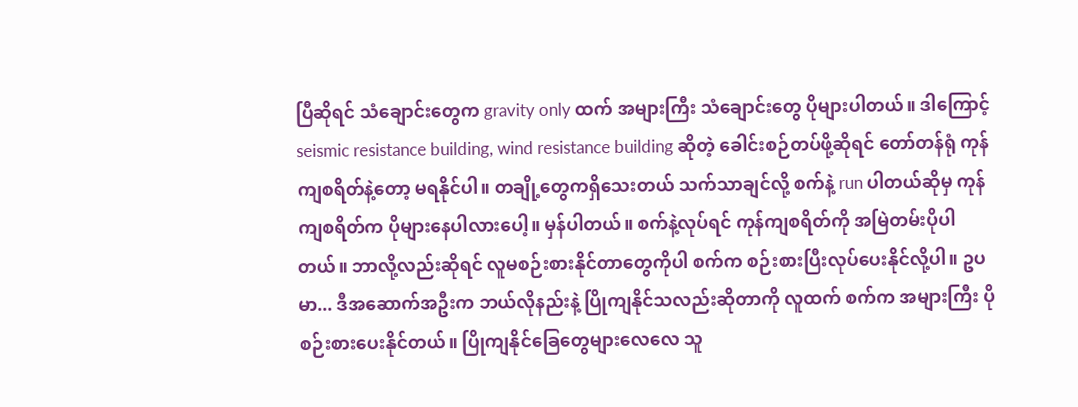ပြီဆိုရင် သံချောင်းတွေက gravity only ထက် အများကြီး သံချောင်းတွေ ပိုများပါတယ်။ ဒါကြောင့် seismic resistance building, wind resistance building ဆိုတဲ့ ခေါင်းစဉ်တပ်ဖို့ဆိုရင် တော်တန်ရုံ ကုန်ကျစရိတ်နဲ့တော့ မရနိုင်ပါ။ တချို့တွေကရှိသေးတယ် သက်သာချင်လို့ စက်နဲ့ run ပါတယ်ဆိုမှ ကုန်ကျစရိတ်က ပိုများနေပါလားပေါ့။ မှန်ပါတယ်။ စက်နဲ့လုပ်ရင် ကုန်ကျစရိတ်ကို အမြဲတမ်းပိုပါတယ်။ ဘာလို့လည်းဆိုရင် လူမစဉ်းစားနိုင်တာတွေကိုပါ စက်က စဉ်းစားပြီးလုပ်ပေးနိုင်လို့ပါ။ ဥပမာ... ဒီအဆောက်အဦးက ဘယ်လိုနည်းနဲ့ ပြိုကျနိုင်သလည်းဆိုတာကို လူထက် စက်က အများကြီး ပိုစဉ်းစားပေးနိုင်တယ်။ ပြိုကျနိုင်ခြေတွေများလေလေ သူ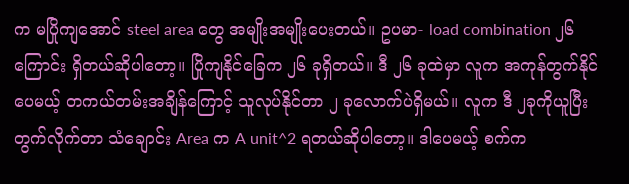က မပြိုကျအောင် steel area တွေ အမျိုးအမျိုးပေးတယ်။ ဥပမာ- load combination ၂၆ ကြောင်း ရှိတယ်ဆိုပါတော့။ ပြိုကျနိုင်ခြေက ၂၆ ခုရှိတယ်။ ဒီ ၂၆ ခုထဲမှာ လူက အကုန်တွက်နိုင်ပေမယ့် တကယ်တမ်းအချိန်ကြောင့် သူလုပ်နိုင်တာ ၂ ခုလောက်ပဲရှိမယ်။ လူက ဒီ ၂ခုကိုယူပြီးတွက်လိုက်တာ သံချောင်း Area က A unit^2 ရတယ်ဆိုပါတော့။ ဒါပေမယ့် စက်က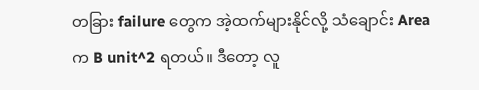တခြား failure တွေက အဲ့ထက်များနိုင်လို့ သံချောင်း Area က B unit^2 ရတယ်။ ဒီတော့ လူ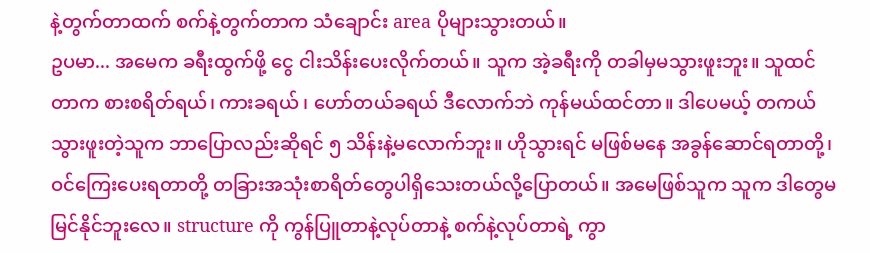နဲ့တွက်တာထက် စက်နဲ့တွက်တာက သံချောင်း area ပိုများသွားတယ်။
ဥပမာ... အမေက ခရီးထွက်ဖို့ ငွေ ငါးသိန်းပေးလိုက်တယ်။ သူက အဲ့ခရီးကို တခါမှမသွားဖူးဘူး။ သူထင်တာက စားစရိတ်ရယ်၊ ကားခရယ် ၊ ဟော်တယ်ခရယ် ဒီလောက်ဘဲ ကုန်မယ်ထင်တာ။ ဒါပေမယ့် တကယ်သွားဖူးတဲ့သူက ဘာပြောလည်းဆိုရင် ၅ သိန်းနဲ့မလောက်ဘူး။ ဟိုသွားရင် မဖြစ်မနေ အခွန်ဆောင်ရတာတို့၊ ဝင်ကြေးပေးရတာတို့ တခြားအသုံးစာရိတ်တွေပါရှိသေးတယ်လို့ပြောတယ်။ အမေဖြစ်သူက သူက ဒါတွေမမြင်နိုင်ဘူးလေ။ structure ကို ကွန်ပြူတာနဲ့လုပ်တာနဲ့ စက်နဲ့လုပ်တာရဲ့ ကွာ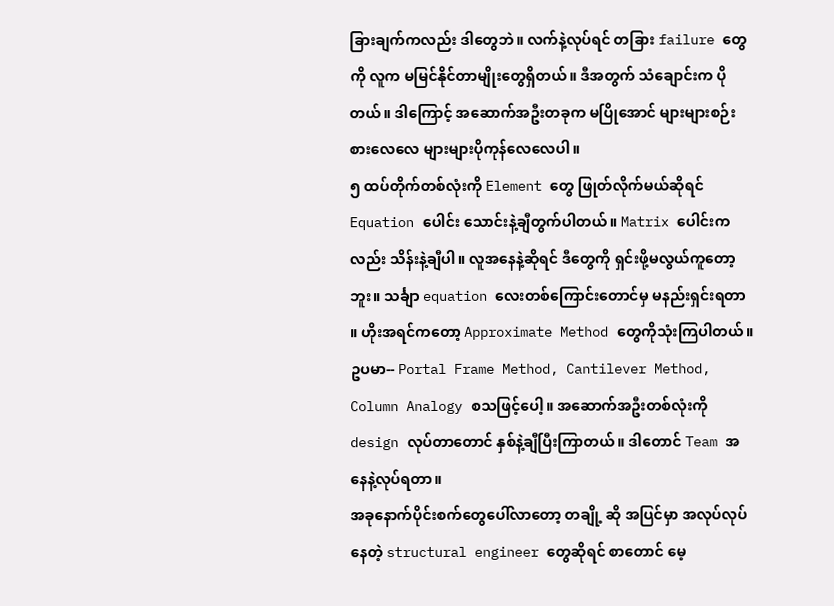ခြားချက်ကလည်း ဒါတွေဘဲ။ လက်နဲ့လုပ်ရင် တခြား failure တွေကို လူက မမြင်နိုင်တာမျိုးတွေရှိတယ်။ ဒီအတွက် သံချောင်းက ပိုတယ်။ ဒါကြောင့် အဆောက်အဦးတခုက မပြိုအောင် များများစဉ်းစားလေလေ များများပိုကုန်လေလေပါ။
၅ ထပ်တိုက်တစ်လုံးကို Element တွေ ဖြုတ်လိုက်မယ်ဆိုရင် Equation ပေါင်း သောင်းနဲ့ချီတွက်ပါတယ်။ Matrix ပေါင်းကလည်း သိန်းနဲ့ချီပါ။ လူအနေနဲ့ဆိုရင် ဒီတွေကို ရှင်းဖို့မလွယ်ကူတော့ဘူး။ သင်္ချာ equation လေးတစ်ကြောင်းတောင်မှ မနည်းရှင်းရတာ ။ ဟိုးအရင်ကတော့ Approximate Method တွေကိုသုံးကြပါတယ်။ ဥပမာ-- Portal Frame Method, Cantilever Method, Column Analogy စသဖြင့်ပေါ့။ အဆောက်အဦးတစ်လုံးကို design လုပ်တာတောင် နှစ်နဲ့ချီပြီးကြာတယ်။ ဒါတောင် Team အနေနဲ့လုပ်ရတာ။
အခုနောက်ပိုင်းစက်တွေပေါ်လာတော့ တချို့ ဆို အပြင်မှာ အလုပ်လုပ်နေတဲ့ structural engineer တွေဆိုရင် စာတောင် မေ့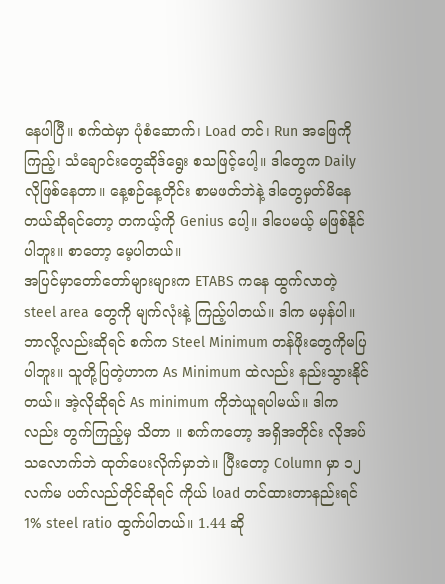နေပါပြီ။ စက်ထဲမှာ ပုံစံဆောက်၊ Load တင်၊ Run အဖြေကိုကြည့်၊ သံချောင်းတွေဆိုဒ်ရွေး စသဖြင့်ပေါ့။ ဒါတွေက Daily လိုဖြစ်နေတာ။ နေ့စဉ်နေ့တိုင်း စာမဖတ်ဘဲနဲ့ ဒါတွေမှတ်မိနေတယ်ဆိုရင်တော့ တကယ့်ကို Genius ပေါ့။ ဒါပေမယ့် မဖြစ်နိုင်ပါဘူး။ စာတော့ မေ့ပါတယ်။
အပြင်မှာတော်တော်များများက ETABS ကနေ ထွက်လာတဲ့ steel area တွေကို မျက်လုံးနဲ့ ကြည့်ပါတယ်။ ဒါက မမှန်ပါ။ ဘာလို့လည်းဆိုရင် စက်က Steel Minimum တန်ဖိုးတွေကိုမပြပါဘူး။ သူတို့ပြတဲ့ဟာက As Minimum ထဲလည်း နည်းသွားနိုင်တယ်။ အဲ့လိုဆိုရင် As minimum ကိုဘဲယူရပါမယ်။ ဒါကလည်း တွက်ကြည့်မှ သိတာ ။ စက်ကတော့ အရှိအတိုင်း လိုအပ်သလောက်ဘဲ ထုတ်ပေးလိုက်မှာဘဲ။ ပြီးတော့ Column မှာ ၁၂ လက်မ ပတ်လည်တိုင်ဆိုရင် ကိုယ် load တင်ထားတာနည်းရင် 1% steel ratio ထွက်ပါတယ်။ 1.44 ဆို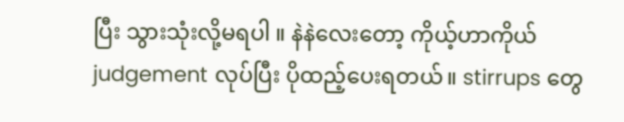ပြီး သွားသုံးလို့မရပါ ။ နဲနဲလေးတော့ ကိုယ့်ဟာကိုယ် judgement လုပ်ပြီး ပိုထည့်ပေးရတယ်။ stirrups တွေ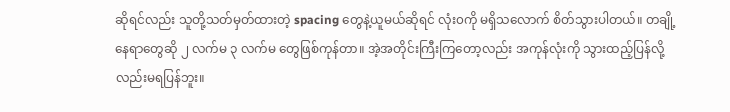ဆိုရင်လည်း သူတို့သတ်မှတ်ထားတဲ့ spacing တွေနဲ့ယူမယ်ဆိုရင် လုံး၀ကို မရှိသလောက် စိတ်သွားပါတယ်။ တချို့နေရာတွေဆို ၂ လက်မ ၃ လက်မ တွေဖြစ်ကုန်တာ။ အဲ့အတိုင်းကြီးကြတော့လည်း အကုန်လုံးကို သွားထည့်ပြန်လို့လည်းမရပြန်ဘူး။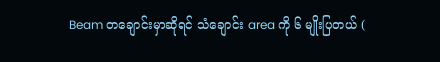Beam တချောင်းမှာဆိုရင် သံချောင်း area ကို ၆ မျိုးပြတယ် (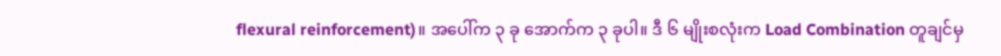flexural reinforcement)။ အပေါ်က ၃ ခု အောက်က ၃ ခုပါ။ ဒီ ၆ မျိုးစလုံးက Load Combination တူချင်မှ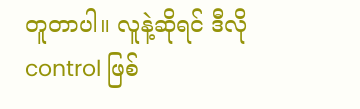တူတာပါ။ လူနဲ့ဆိုရင် ဒီလို control ဖြစ်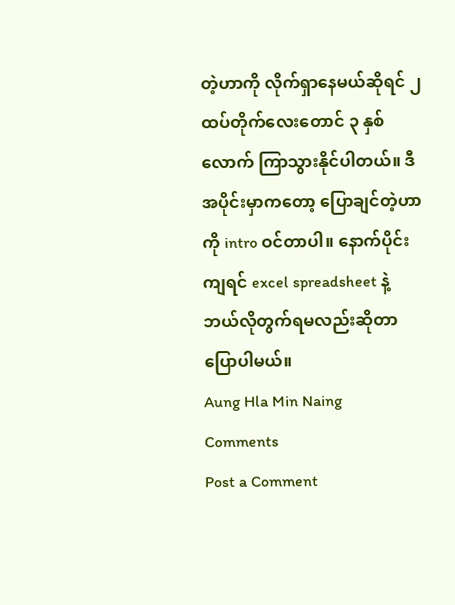တဲ့ဟာကို လိုက်ရှာနေမယ်ဆိုရင် ၂ ထပ်တိုက်လေးတောင် ၃ နှစ်လောက် ကြာသွားနိုင်ပါတယ်။ ဒီအပိုင်းမှာကတော့ ပြောချင်တဲ့ဟာကို intro ဝင်တာပါ။ နောက်ပိုင်းကျရင် excel spreadsheet နဲ့ ဘယ်လိုတွက်ရမလည်းဆိုတာ ပြောပါမယ်။
Aung Hla Min Naing
Comments
Post a Comment